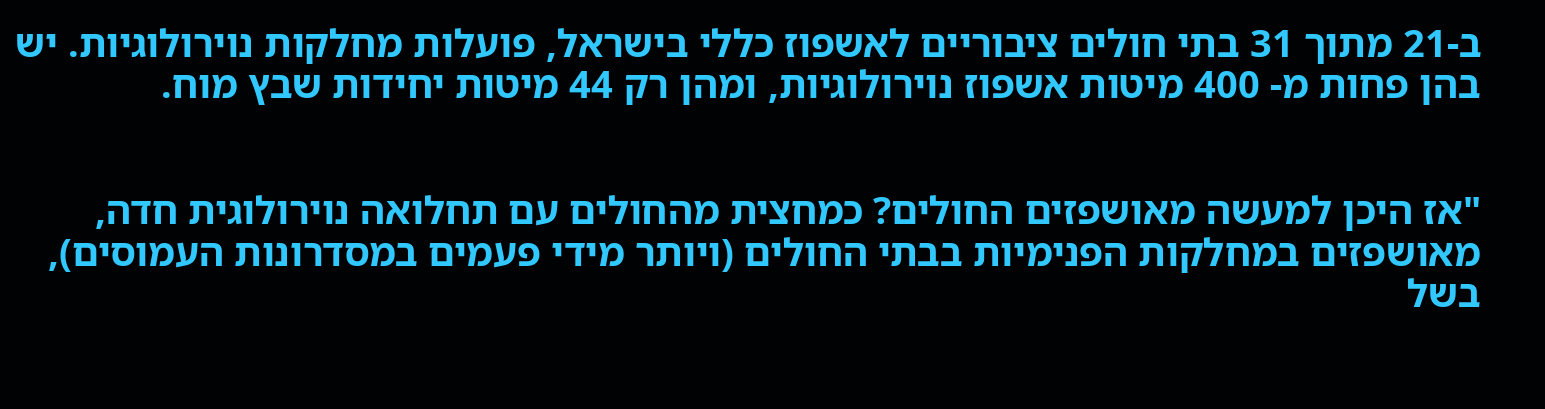ב-21 מתוך 31 בתי חולים ציבוריים לאשפוז כללי בישראל, פועלות מחלקות נוירולוגיות. יש בהן פחות מ- 400 מיטות אשפוז נוירולוגיות, ומהן רק 44 מיטות יחידות שבץ מוח.


"אז היכן למעשה מאושפזים החולים? כמחצית מהחולים עם תחלואה נוירולוגית חדה, מאושפזים במחלקות הפנימיות בבתי החולים (ויותר מידי פעמים במסדרונות העמוסים), בשל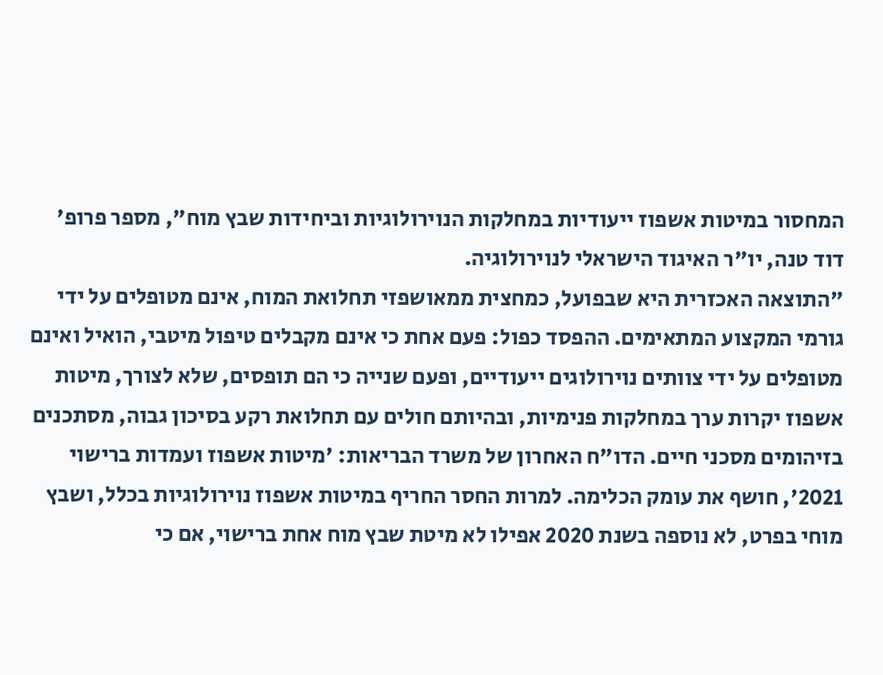המחסור במיטות אשפוז ייעודיות במחלקות הנוירולוגיות וביחידות שבץ מוח", מספר פרופ' דוד טנה, יו"ר האיגוד הישראלי לנוירולוגיה.
"התוצאה האכזרית היא שבפועל, כמחצית ממאושפזי תחלואת המוח, אינם מטופלים על ידי גורמי המקצוע המתאימים. ההפסד כפול: פעם אחת כי אינם מקבלים טיפול מיטבי, הואיל ואינם מטופלים על ידי צוותים נוירולוגים ייעודיים, ופעם שנייה כי הם תופסים, שלא לצורך, מיטות אשפוז יקרות ערך במחלקות פנימיות, ובהיותם חולים עם תחלואת רקע בסיכון גבוה, מסתכנים בזיהומים מסכני חיים. הדו"ח האחרון של משרד הבריאות: 'מיטות אשפוז ועמדות ברישוי 2021', חושף את עומק הכלימה. למרות החסר החריף במיטות אשפוז נוירולוגיות בכלל, ושבץ מוחי בפרט, לא נוספה בשנת 2020 אפילו לא מיטת שבץ מוח אחת ברישוי, אם כי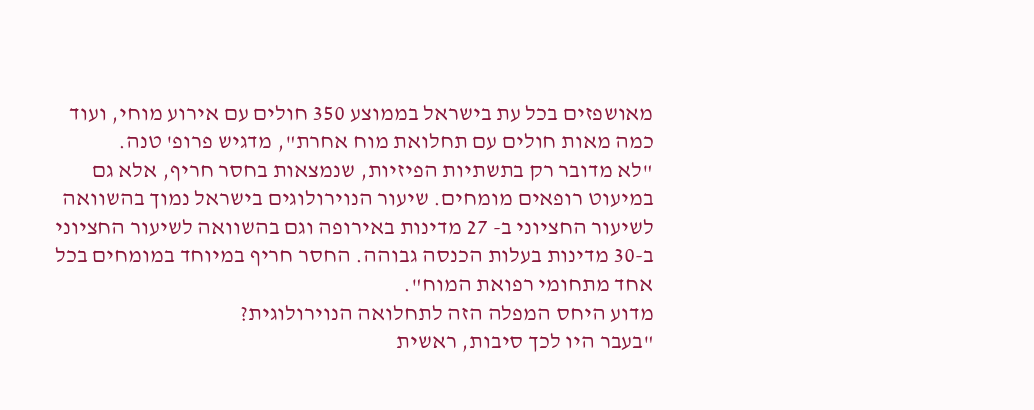מאושפזים בכל עת בישראל בממוצע 350 חולים עם אירוע מוחי, ועוד כמה מאות חולים עם תחלואת מוח אחרת", מדגיש פרופ' טנה.
"לא מדובר רק בתשתיות הפיזיות, שנמצאות בחסר חריף, אלא גם במיעוט רופאים מומחים. שיעור הנוירולוגים בישראל נמוך בהשוואה לשיעור החציוני ב- 27 מדינות באירופה וגם בהשוואה לשיעור החציוני ב-30 מדינות בעלות הכנסה גבוהה. החסר חריף במיוחד במומחים בכל אחד מתחומי רפואת המוח".
מדוע היחס המפלה הזה לתחלואה הנוירולוגית?
"בעבר היו לכך סיבות, ראשית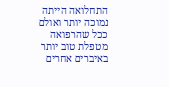התחלואה הייתה נמוכה יותר ואולם ככל שהרפואה מטפלת טוב יותר באיברים אחרים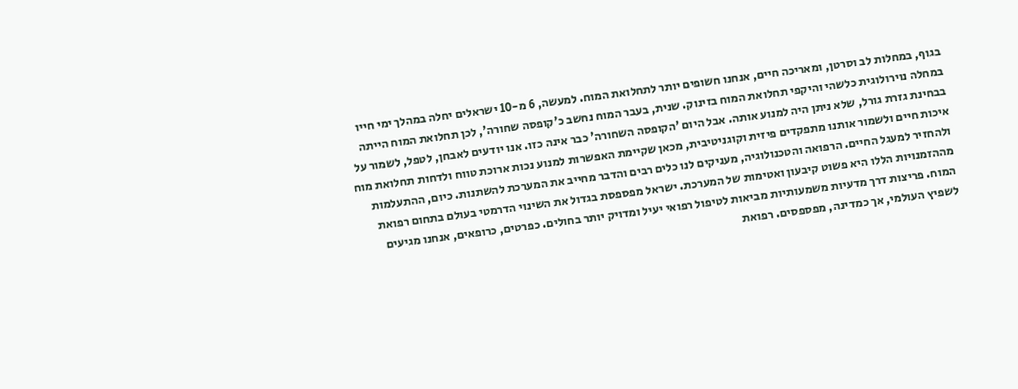בגוף, במחלות לב וסרטן, ומאריכה חיים, אנחנו חשופים יותר לתחלואת המוח. למעשה, 6 מ-10 ישראלים יחלה במהלך ימי חייו במחלה נוירולוגית כלשהי והיקפי תחלואת המוח בזינוק. שנית, בעבר המוח נחשב כ'קופסה שחורה', לכן תחלואת המוח הייתה בבחינת גזרת גורל, שלא ניתן היה למנוע אותה. אבל היום 'הקופסה השחורה' כבר אינה כזו. אנו יודעים לאבחן, לטפל, לשמור על איכות חיים ולשמור אותנו מתפקדים פיזית וקוגניטיבית, מכאן שקיימת האפשרות למנוע נכות ארוכת טווח ולדחות תחלואת מוח ולהחזיר למעגל החיים. הרפואה והטכנולוגיה, מעניקים לנו כלים רבים והדבר מחייב את המערכת להשתנות. כיום, ההתעלמות מההזמנויות הללו היא פשוט קיבעון ואטימות של המערכת. ישראל מפספסת בגדול את השינוי הדרמטי בעולם בתחום רפואת המוח. פריצות דרך מדעיות משמעותיות מביאות לטיפול רפואי יעיל ומדויק יותר בחולים. כפרטים, כרופאים, אנחנו מגיעים לשפיץ העולמי, אך כמדינה, מפספסים. רפואת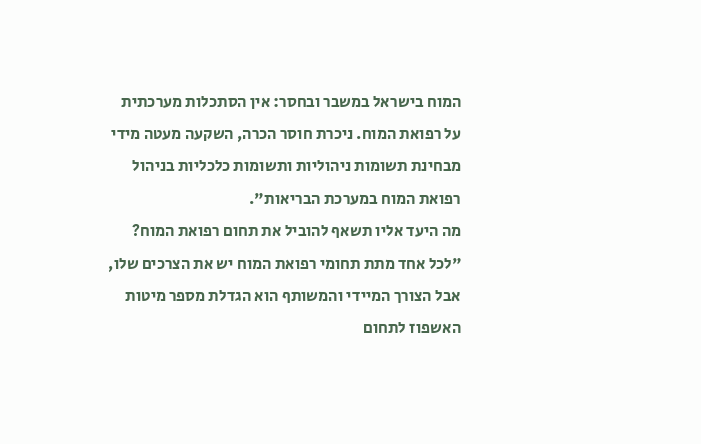המוח בישראל במשבר ובחסר: אין הסתכלות מערכתית על רפואת המוח. ניכרת חוסר הכרה, השקעה מעטה מידי מבחינת תשומות ניהוליות ותשומות כלכליות בניהול רפואת המוח במערכת הבריאות".
מה היעד אליו תשאף להוביל את תחום רפואת המוח?
"לכל אחד מתת תחומי רפואת המוח יש את הצרכים שלו, אבל הצורך המיידי והמשותף הוא הגדלת מספר מיטות האשפוז לתחום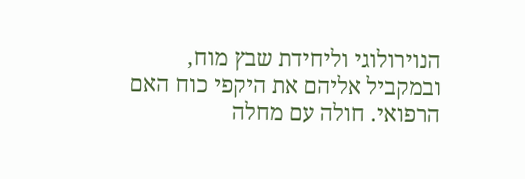הנוירולוגי וליחידת שבץ מוח, ובמקביל אליהם את היקפי כוח האם הרפואי. חולה עם מחלה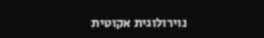נוירולוגית אקוטית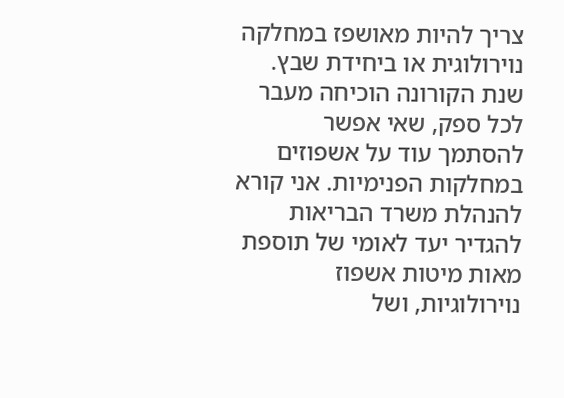צריך להיות מאושפז במחלקה נוירולוגית או ביחידת שבץ. שנת הקורונה הוכיחה מעבר לכל ספק, שאי אפשר להסתמך עוד על אשפוזים במחלקות הפנימיות. אני קורא להנהלת משרד הבריאות להגדיר יעד לאומי של תוספת מאות מיטות אשפוז נוירולוגיות, ושל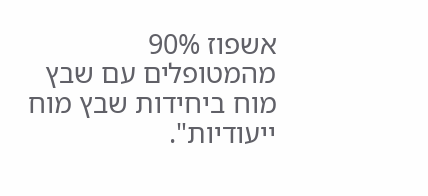אשפוז 90% מהמטופלים עם שבץ מוח ביחידות שבץ מוח ייעודיות".